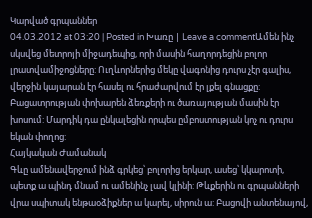Կարված գրպաններ
04.03.2012 at 03:20 | Posted in Խառը | Leave a commentԱմեն ինչ սկսվեց մետրոյի միջադեպից, որի մասին հաղորդեցին բոլոր լրատվամիջոցները: Ուղևորներից մեկը վագոնից դուրս չէր գալիս, վերջին կայարան էր հասել ու հրաժարվում էր լքել գնացքը: Բացատրության փոխարեն ձեռքերի ու ծառայության մասին էր խոսում: Մարդիկ դա ընկալեցին որպես ըմբոստության կոչ ու դուրս եկան փողոց:
Հայկական Ժամանակ
Գևը ամենավերջում ինձ գրկեց՝ բոլորից երկար, ասեց՝ կկարոտի, պետք ա պինդ մնամ ու ամենինչ լավ կլինի: Թևքերին ու գրպանների վրա սպիտակ ենթաօձիքներ ա կարել, սիրուն ա: Բացովի անտենայով,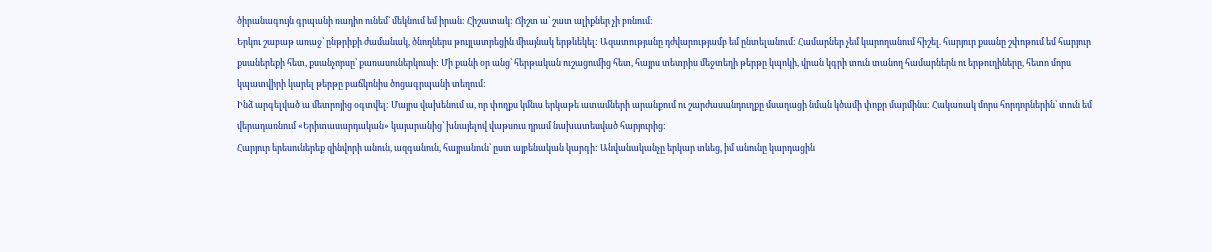ծիրանագույն գրպանի ռադիո ունեմ՝ մեկնում եմ իրան: Հիշատակ: Ճիշտ ա՝ շատ ալիքներ չի բռնում:
Երկու շաբաթ առաջ՝ ընթրիքի ժամանակ, ծնողներս թույլատրեցին միայնակ երթևեկել: Ազատությանը դժվարությամբ եմ ընտելանում: Համարներ չեմ կարողանում հիշել. հարյուր քսանը շփոթում եմ հարյուր քսաներեքի հետ, քսանչորսը՝ քառասուներկուսի: Մի քանի օր անց՝ հերթական ուշացումից հետ, հայրս տետրիս մեջտեղի թերթը կպոկի, վրան կգրի տուն տանող համարներն ու երթուղիները, հետո մորս կպատվիրի կարել թերթը բաճկոնիս ծոցագրպանի տեղում:
Ինձ արգելված ա մետրոյից օգտվել: Մայրս վախենում ա, որ փողքս կմնա երկաթե ատամների արանքում ու շարժասանդուղքը մսաղացի նման կծամի փոքր մարմինս: Հակառակ մորս հորդորներին՝ տուն եմ վերադառնում «Երիտասարդական» կայարանից՝ խնայելով վաթսուս դրամ նախատեսված հարյուրից:
Հարյուր երեսուներեք զինվորի անուն, ազգանուն, հայրանուն՝ ըստ այբենական կարգի: Անվանականչը երկար տևեց, իմ անունը կարդացին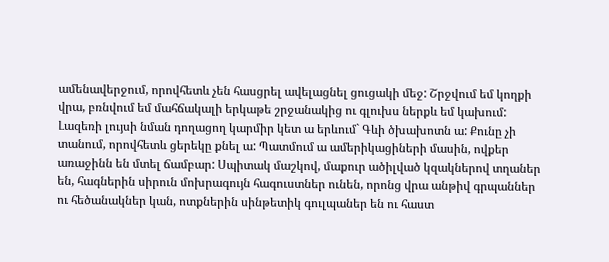ամենավերջում, որովհետև չեն հասցրել ավելացնել ցուցակի մեջ: Շրջվում եմ կողքի վրա, բռնվում եմ մահճակալի երկաթե շրջանակից ու գլուխս ներքև եմ կախում: Լազեռի լույսի նման դողացող կարմիր կետ ա երևում` Գևի ծխախոտն ա: Քունը չի տանում, որովհետև ցերեկը քնել ա: Պատմում ա ամերիկացիների մասին, ովքեր առաջինն են մտել ճամբար: Սպիտակ մաշկով, մաքուր ածիլված կզակներով տղաներ են, հագներին սիրուն մոխրագույն հագուստներ ունեն, որոնց վրա անթիվ գրպաններ ու հեծանակներ կան, ոտքներին սինթետիկ գուլպաներ են ու հաստ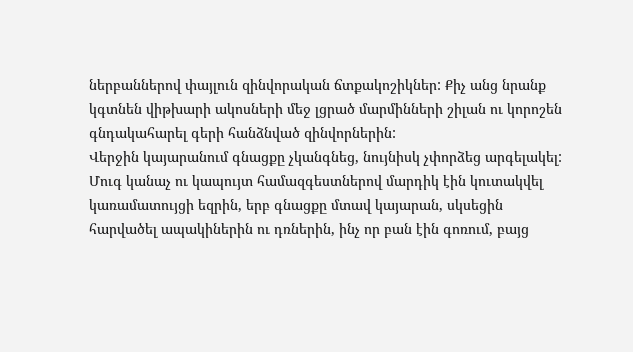ներբաններով փայլուն զինվորական ճտքակոշիկներ: Քիչ անց նրանք կգտնեն վիթխարի ակոսների մեջ լցրած մարմինների շիլան ու կորոշեն գնդակահարել գերի հանձնված զինվորներին:
Վերջին կայարանում գնացքը չկանգնեց, նույնիսկ չփորձեց արգելակել: Մուգ կանաչ ու կապույտ համազգեստներով մարդիկ էին կուտակվել կառամատույցի եզրին, երբ գնացքը մտավ կայարան, սկսեցին հարվածել ապակիներին ու դռներին, ինչ որ բան էին գոռում, բայց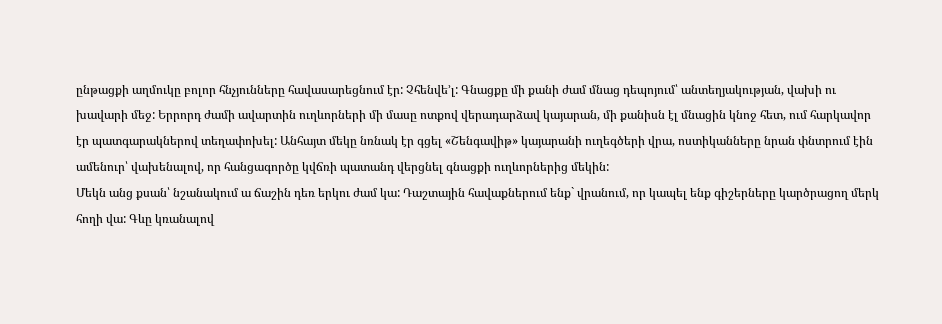ընթացքի աղմուկը բոլոր հնչյունները հավասարեցնում էր: Չհենվե’լ: Գնացքը մի քանի ժամ մնաց դեպոյում՝ անտեղյակության, վախի ու խավարի մեջ: Երրորդ ժամի ավարտին ուղևորների մի մասը ոտքով վերադարձավ կայարան, մի քանիսն էլ մնացին կնոջ հետ, ում հարկավոր էր պատգարակներով տեղափոխել: Անհայտ մեկը նռնակ էր գցել «Շենգավիթ» կայարանի ուղեգծերի վրա, ոստիկանները նրան փնտրում էին ամենուր՝ վախենալով, որ հանցագործը կվճռի պատանդ վերցնել գնացքի ուղևորներից մեկին:
Մեկն անց քսան՝ նշանակում ա ճաշին դեռ երկու ժամ կա: Դաշտային հավաքներում ենք` վրանում, որ կապել ենք գիշերները կարծրացող մերկ հողի վա: Գևը կռանալով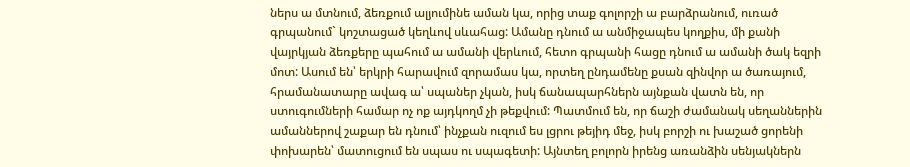ներս ա մտնում, ձեռքում ալյումինե աման կա, որից տաք գոլորշի ա բարձրանում, ուռած գրպանում` կոշտացած կեղևով սևահաց: Ամանը դնում ա անմիջապես կողքիս, մի քանի վայրկյան ձեռքերը պահում ա ամանի վերևում, հետո գրպանի հացը դնում ա ամանի ծակ եզրի մոտ: Ասում են՝ երկրի հարավում զորամաս կա, որտեղ ընդամենը քսան զինվոր ա ծառայում, հրամանատարը ավագ ա՝ սպաներ չկան, իսկ ճանապարհներն այնքան վատն են, որ ստուգումների համար ոչ ոք այդկողմ չի թեքվում: Պատմում են, որ ճաշի ժամանակ սեղաններին ամաններով շաքար են դնում՝ ինչքան ուզում ես լցրու թեյիդ մեջ, իսկ բորշի ու խաշած ցորենի փոխարեն՝ մատուցում են սպաս ու սպագետի: Այնտեղ բոլորն իրենց առանձին սենյակներն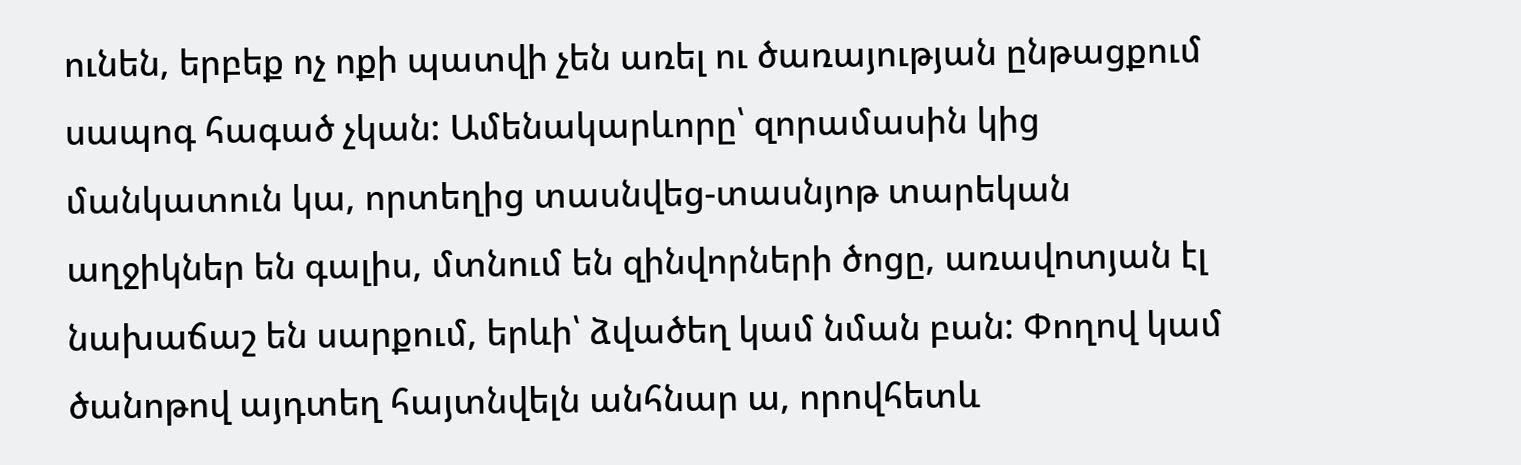ունեն, երբեք ոչ ոքի պատվի չեն առել ու ծառայության ընթացքում սապոգ հագած չկան: Ամենակարևորը՝ զորամասին կից մանկատուն կա, որտեղից տասնվեց-տասնյոթ տարեկան աղջիկներ են գալիս, մտնում են զինվորների ծոցը, առավոտյան էլ նախաճաշ են սարքում, երևի՝ ձվածեղ կամ նման բան: Փողով կամ ծանոթով այդտեղ հայտնվելն անհնար ա, որովհետև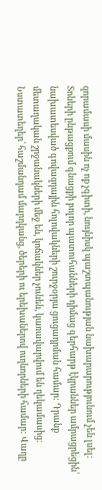զորամասի մասին ոչ ոք չգիտի, նույնիսկ պաշտպանության նախարարությունում չեն լսել:
Տոների ընթացքում գնացքի բոլոր պատուհանների դիմաց գերհարթ էկրաններ ամրացրեցին՝ նախատեսված գովազդային հոլովակների շուրջօրյա ցուցադրման համար: Դրանք մետաղական շրջանակների մեջ են, կոճակներ չունեն, կառավարվում են ղեկամասից: Նստատեղեր՝ հաշմանդամ մարդկանց, ծերերի ու երեխաներով ուղևորների համար: Վաղը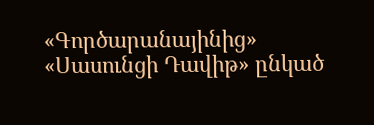«Գործարանայինից» «Սասունցի Դավիթ» ընկած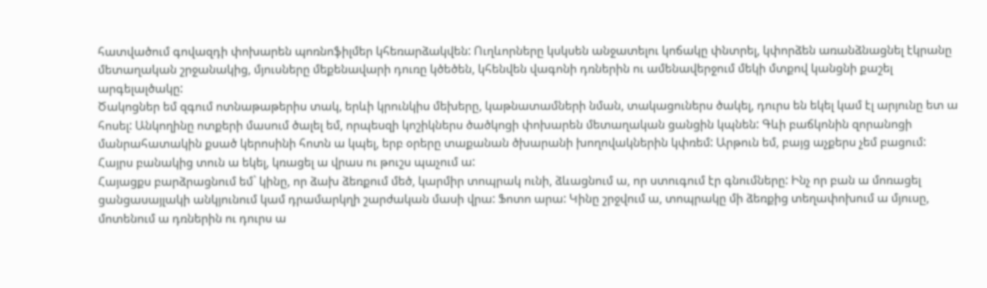հատվածում գովազդի փոխարեն պոռնոֆիլմեր կհեռարձակվեն: Ուղևորները կսկսեն անջատելու կոճակը փնտրել, կփորձեն առանձնացնել էկրանը մետաղական շրջանակից, մյուսները մեքենավարի դուռը կծեծեն, կհենվեն վագոնի դռներին ու ամենավերջում մեկի մտքով կանցնի քաշել արգելալծակը:
Ծակոցներ եմ զգում ոտնաթաթերիս տակ, երևի կրունկիս մեխերը, կաթնատամների նման, տակացուներս ծակել, դուրս են եկել կամ էլ արյունը ետ ա հոսել: Անկողինը ոտքերի մասում ծալել եմ, որպեսզի կոշիկներս ծածկոցի փոխարեն մետաղական ցանցին կպնեն: Գևի բաճկոնին զորանոցի մանրահատակին քսած կերոսինի հոտն ա կպել, երբ օրերը տաքանան ծխարանի խողովակներին կփռեմ: Արթուն եմ, բայց աչքերս չեմ բացում: Հայրս բանակից տուն ա եկել, կռացել ա վրաս ու թուշս պաչում ա:
Հայացքս բարձրացնում եմ` կինը, որ ձախ ձեռքում մեծ, կարմիր տոպրակ ունի, ձևացնում ա, որ ստուգում էր գնումները: Ինչ որ բան ա մոռացել ցանցասայլակի անկյունում կամ դրամարկղի շարժական մասի վրա: Ֆոտո արա: Կինը շրջվում ա, տոպրակը մի ձեռքից տեղափոխում ա մյուսը, մոտենում ա դռներին ու դուրս ա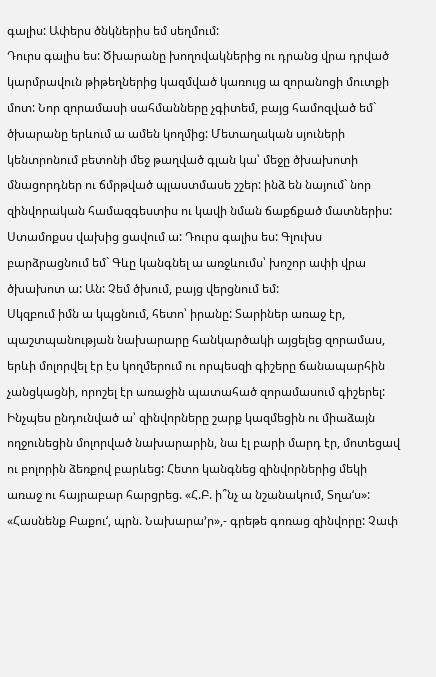գալիս: Ափերս ծնկներիս եմ սեղմում:
Դուրս գալիս ես: Ծխարանը խողովակներից ու դրանց վրա դրված կարմրավուն թիթեղներից կազմված կառույց ա զորանոցի մուտքի մոտ: Նոր զորամասի սահմանները չգիտեմ, բայց համոզված եմ` ծխարանը երևում ա ամեն կողմից: Մետաղական սյուների կենտրոնում բետոնի մեջ թաղված գլան կա՝ մեջը ծխախոտի մնացորդներ ու ճմրթված պլաստմասե շշեր: ինձ են նայում` նոր զինվորական համազգեստիս ու կավի նման ճաքճքած մատներիս: Ստամոքսս վախից ցավում ա: Դուրս գալիս ես: Գլուխս բարձրացնում եմ` Գևը կանգնել ա առջևումս՝ խոշոր ափի վրա ծխախոտ ա: Ան: Չեմ ծխում, բայց վերցնում եմ:
Սկզբում իմն ա կպցնում, հետո՝ իրանը: Տարիներ առաջ էր, պաշտպանության նախարարը հանկարծակի այցելեց զորամաս, երևի մոլորվել էր էս կողմերում ու որպեսզի գիշերը ճանապարհին չանցկացնի, որոշել էր առաջին պատահած զորամասում գիշերել: Ինչպես ընդունված ա՝ զինվորները շարք կազմեցին ու միաձայն ողջունեցին մոլորված նախարարին, նա էլ բարի մարդ էր, մոտեցավ ու բոլորին ձեռքով բարևեց: Հետո կանգնեց զինվորներից մեկի առաջ ու հայրաբար հարցրեց. «Հ.Բ. ի՞նչ ա նշանակում, Տղա‘ս»: «Հասնենք Բաքու‘, պրն. Նախարա’ր»,- գրեթե գոռաց զինվորը: Չափ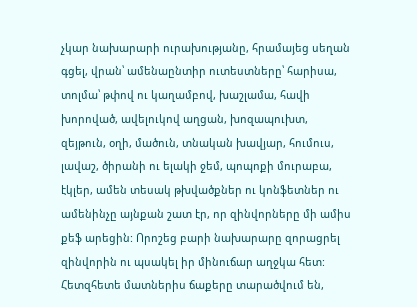չկար նախարարի ուրախությանը, հրամայեց սեղան գցել, վրան՝ ամենաընտիր ուտեստները՝ հարիսա, տոլմա՝ թփով ու կաղամբով, խաշլամա, հավի խորոված, ավելուկով աղցան, խոզապուխտ, զեյթուն, օղի, մածուն, տնական խավյար, հումուս, լավաշ, ծիրանի ու ելակի ջեմ, պոպոքի մուրաբա, էկլեր, ամեն տեսակ թխվածքներ ու կոնֆետներ ու ամենինչը այնքան շատ էր, որ զինվորները մի ամիս քեֆ արեցին: Որոշեց բարի նախարարը զորացրել զինվորին ու պսակել իր մինուճար աղջկա հետ:
Հետզհետե մատներիս ճաքերը տարածվում են,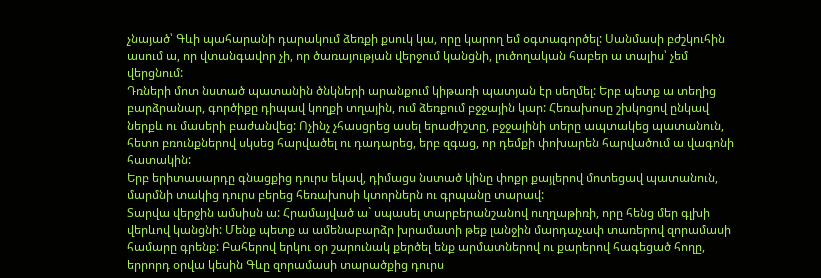չնայած՝ Գևի պահարանի դարակում ձեռքի քսուկ կա, որը կարող եմ օգտագործել: Սանմասի բժշկուհին ասում ա, որ վտանգավոր չի, որ ծառայության վերջում կանցնի, լուծողական հաբեր ա տալիս՝ չեմ վերցնում:
Դռների մոտ նստած պատանին ծնկների արանքում կիթառի պատյան էր սեղմել: Երբ պետք ա տեղից բարձրանար, գործիքը դիպավ կողքի տղային, ում ձեռքում բջջային կար: Հեռախոսը շխկոցով ընկավ ներքև ու մասերի բաժանվեց: Ոչինչ չհասցրեց ասել երաժիշտը, բջջայինի տերը ապտակեց պատանուն, հետո բռունքներով սկսեց հարվածել ու դադարեց, երբ զգաց, որ դեմքի փոխարեն հարվածում ա վագոնի հատակին:
Երբ երիտասարդը գնացքից դուրս եկավ, դիմացս նստած կինը փոքր քայլերով մոտեցավ պատանուն, մարմնի տակից դուրս բերեց հեռախոսի կտորներն ու գրպանը տարավ:
Տարվա վերջին ամսիսն ա: Հրամայված ա` սպասել տարբերանշանով ուղղաթիռի, որը հենց մեր գլխի վերևով կանցնի: Մենք պետք ա ամենաբարձր խրամատի թեք լանջին մարդաչափ տառերով զորամասի համարը գրենք: Բահերով երկու օր շարունակ քերծել ենք արմատներով ու քարերով հագեցած հողը, երրորդ օրվա կեսին Գևը զորամասի տարածքից դուրս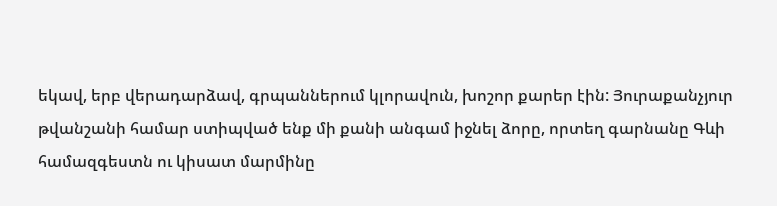եկավ, երբ վերադարձավ, գրպաններում կլորավուն, խոշոր քարեր էին: Յուրաքանչյուր թվանշանի համար ստիպված ենք մի քանի անգամ իջնել ձորը, որտեղ գարնանը Գևի համազգեստն ու կիսատ մարմինը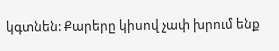կգտնեն: Քարերը կիսով չափ խրում ենք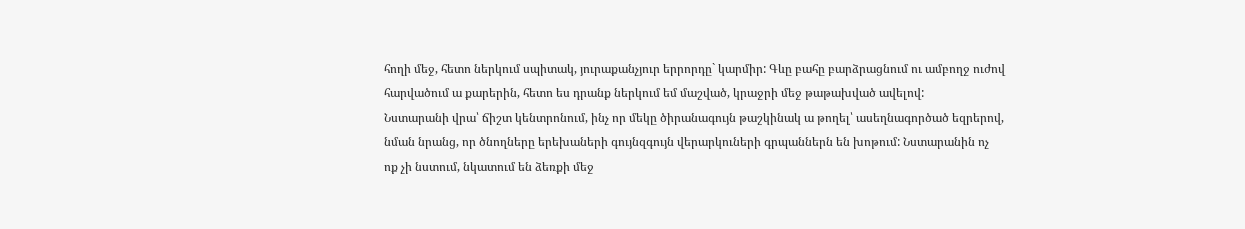հողի մեջ, հետո ներկում սպիտակ, յուրաքանչյուր երրորդը` կարմիր: Գևը բահը բարձրացնում ու ամբողջ ուժով հարվածում ա քարերին, հետո ես դրանք ներկում եմ մաշված, կրաջրի մեջ թաթախված ավելով:
Նստարանի վրա՝ ճիշտ կենտրոնում, ինչ որ մեկը ծիրանագույն թաշկինակ ա թողել՝ ասեղնագործած եզրերով, նման նրանց, որ ծնողները երեխաների գույնզգույն վերարկուների գրպաններն են խոթում: Նստարանին ոչ ոք չի նստում, նկատում են ձեռքի մեջ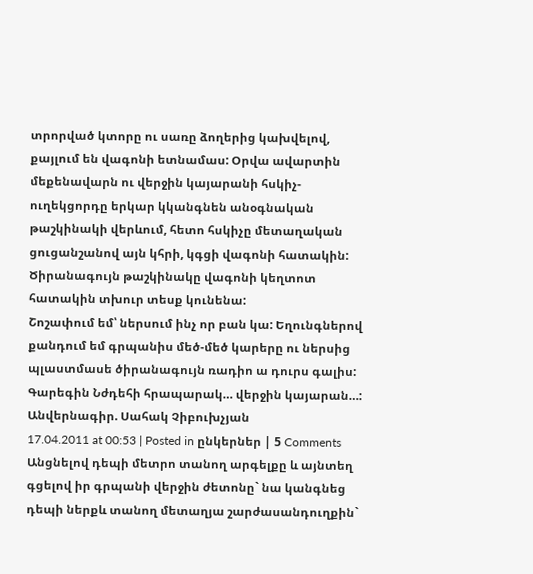տրորված կտորը ու սառը ձողերից կախվելով, քայլում են վագոնի ետնամաս: Օրվա ավարտին մեքենավարն ու վերջին կայարանի հսկիչ-ուղեկցորդը երկար կկանգնեն անօգնական թաշկինակի վերևում, հետո հսկիչը մետաղական ցուցանշանով այն կհրի, կգցի վագոնի հատակին: Ծիրանագույն թաշկինակը վագոնի կեղտոտ հատակին տխուր տեսք կունենա:
Շոշափում եմ՝ ներսում ինչ որ բան կա: Եղունգներով քանդում եմ գրպանիս մեծ-մեծ կարերը ու ներսից պլաստմասե ծիրանագույն ռադիո ա դուրս գալիս: Գարեգին Նժդեհի հրապարակ… վերջին կայարան…:
Անվերնագիր. Սահակ Չիբուխչյան
17.04.2011 at 00:53 | Posted in ընկերներ | 5 Comments
Անցնելով դեպի մետրո տանող արգելքը և այնտեղ գցելով իր գրպանի վերջին ժետոնը` նա կանգնեց դեպի ներքև տանող մետաղյա շարժասանդուղքին`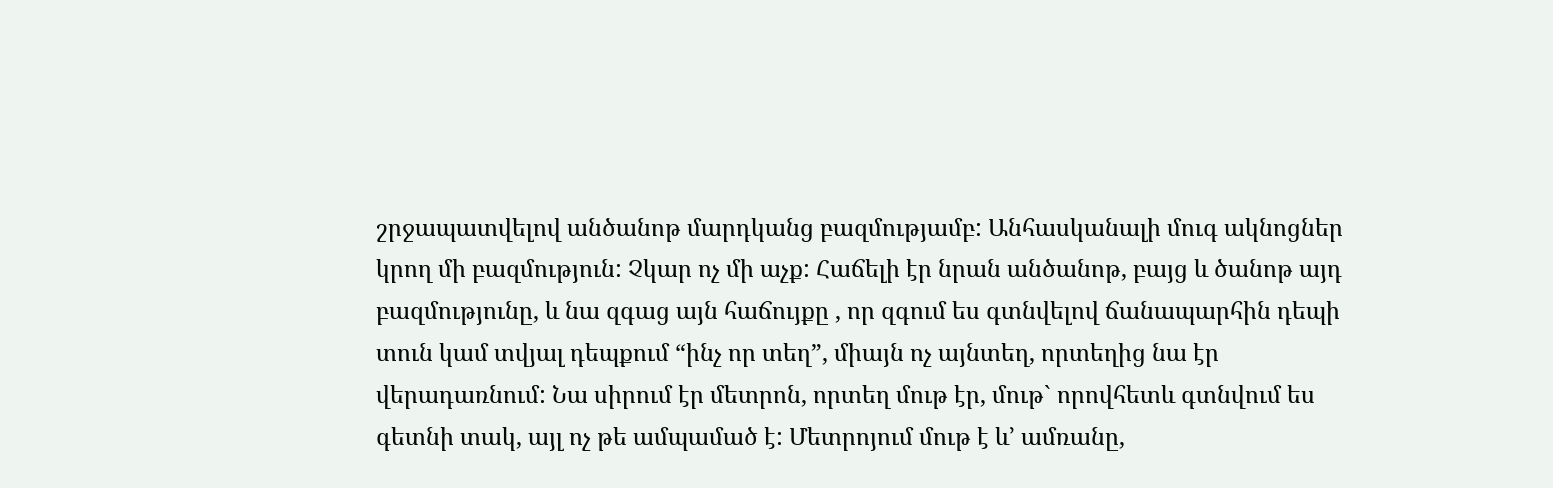շրջապատվելով անծանոթ մարդկանց բազմությամբ: Անհասկանալի մուգ ակնոցներ կրող մի բազմություն: Չկար ոչ մի աչք: Հաճելի էր նրան անծանոթ, բայց և ծանոթ այդ բազմությունը, և նա զգաց այն հաճույքը , որ զգում ես գտնվելով ճանապարհին դեպի տուն կամ տվյալ դեպքում “ինչ որ տեղ”, միայն ոչ այնտեղ, որտեղից նա էր վերադառնում: Նա սիրում էր մետրոն, որտեղ մութ էր, մութ` որովհետև գտնվում ես գետնի տակ, այլ ոչ թե ամպամած է: Մետրոյում մութ է և’ ամռանը,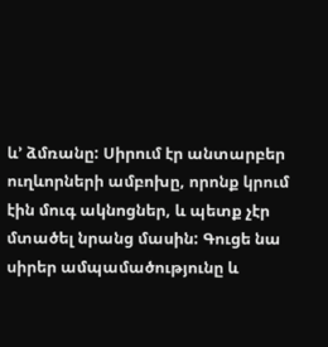և’ ձմռանը: Սիրում էր անտարբեր ուղևորների ամբոխը, որոնք կրում էին մուգ ակնոցներ, և պետք չէր մտածել նրանց մասին: Գուցե նա սիրեր ամպամածությունը և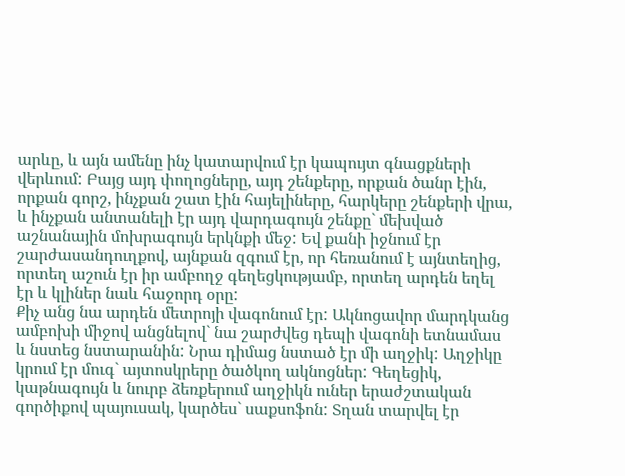արևը, և այն ամենը ինչ կատարվում էր կապույտ գնացքների վերևում: Բայց այդ փողոցները, այդ շենքերը, որքան ծանր էին, որքան գորշ, ինչքան շատ էին հայելիները, հարկերը շենքերի վրա, և ինչքան անտանելի էր այդ վարդագույն շենքը` մեխված աշնանային մոխրագույն երկնքի մեջ: Եվ քանի իջնում էր շարժասանդուղքով, այնքան զգում էր, որ հեռանում է այնտեղից, որտեղ աշուն էր իր ամբողջ գեղեցկությամբ, որտեղ արդեն եղել էր և կլիներ նաև հաջորդ օրը:
Քիչ անց նա արդեն մետրոյի վագոնում էր: Ակնոցավոր մարդկանց ամբոխի միջով անցնելով` նա շարժվեց դեպի վագոնի ետնամաս և նստեց նստարանին: Նրա դիմաց նստած էր մի աղջիկ: Աղջիկը կրում էր մուգ` այտոսկրերը ծածկող ակնոցներ: Գեղեցիկ, կաթնագույն և նուրբ ձեռքերում աղջիկն ուներ երաժշտական գործիքով պայուսակ, կարծես` սաքսոֆոն: Տղան տարվել էր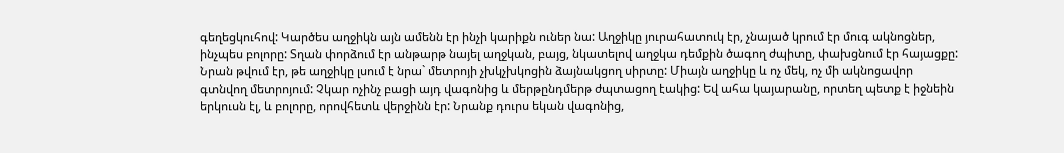գեղեցկուհով: Կարծես աղջիկն այն ամենն էր ինչի կարիքն ուներ նա: Աղջիկը յուրահատուկ էր, չնայած կրում էր մուգ ակնոցներ, ինչպես բոլորը: Տղան փորձում էր անթարթ նայել աղջկան, բայց, նկատելով աղջկա դեմքին ծագող ժպիտը, փախցնում էր հայացքը: Նրան թվում էր, թե աղջիկը լսում է նրա` մետրոյի չխկչխկոցին ձայնակցող սիրտը: Միայն աղջիկը և ոչ մեկ, ոչ մի ակնոցավոր գտնվող մետրոյում: Չկար ոչինչ բացի այդ վագոնից և մերթընդմերթ ժպտացող էակից: Եվ ահա կայարանը, որտեղ պետք է իջնեին երկուսն էլ, և բոլորը, որովհետև վերջինն էր: Նրանք դուրս եկան վագոնից,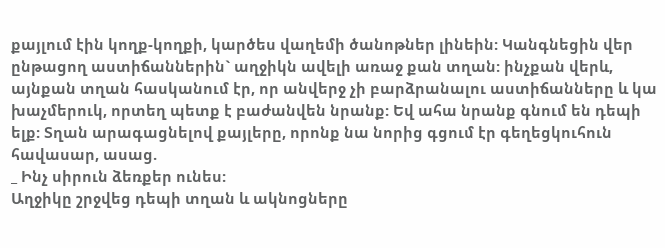քայլում էին կողք-կողքի, կարծես վաղեմի ծանոթներ լինեին: Կանգնեցին վեր ընթացող աստիճաններին` աղջիկն ավելի առաջ քան տղան: ինչքան վերև, այնքան տղան հասկանում էր, որ անվերջ չի բարձրանալու աստիճանները և կա խաչմերուկ, որտեղ պետք է բաժանվեն նրանք: Եվ ահա նրանք գնում են դեպի ելք: Տղան արագացնելով քայլերը, որոնք նա նորից գցում էր գեղեցկուհուն հավասար, ասաց.
_ Ինչ սիրուն ձեռքեր ունես:
Աղջիկը շրջվեց դեպի տղան և ակնոցները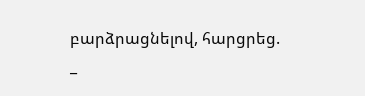բարձրացնելով, հարցրեց.
_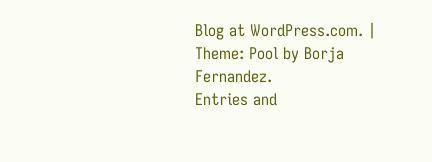Blog at WordPress.com. | Theme: Pool by Borja Fernandez.
Entries and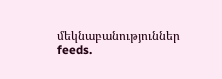մեկնաբանություններ feeds.